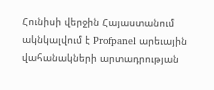Հունիսի վերջին Հայաստանում ակնկալվում է Profpanel արեւային վահանակների արտադրության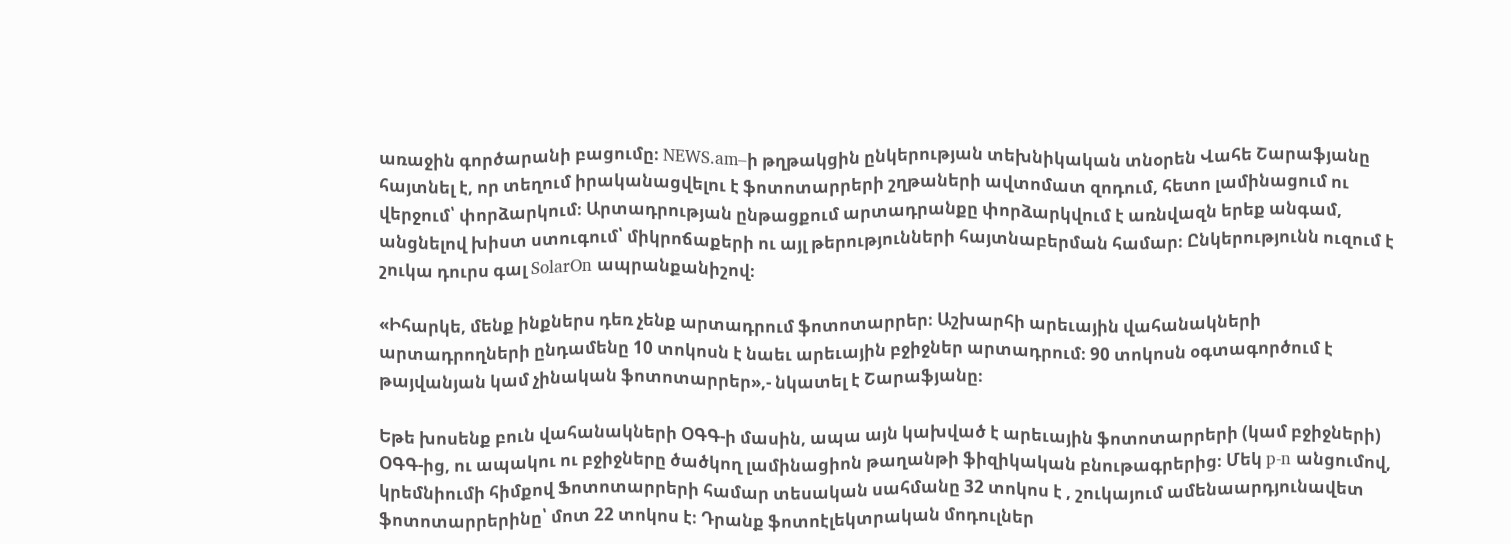առաջին գործարանի բացումը։ NEWS.am–ի թղթակցին ընկերության տեխնիկական տնօրեն Վահե Շարաֆյանը հայտնել է, որ տեղում իրականացվելու է ֆոտոտարրերի շղթաների ավտոմատ զոդում, հետո լամինացում ու վերջում՝ փորձարկում։ Արտադրության ընթացքում արտադրանքը փորձարկվում է առնվազն երեք անգամ, անցնելով խիստ ստուգում՝ միկրոճաքերի ու այլ թերությունների հայտնաբերման համար։ Ընկերությունն ուզում է շուկա դուրս գալ SolarOn ապրանքանիշով։

«Իհարկե, մենք ինքներս դեռ չենք արտադրում ֆոտոտարրեր։ Աշխարհի արեւային վահանակների արտադրողների ընդամենը 10 տոկոսն է նաեւ արեւային բջիջներ արտադրում։ 90 տոկոսն օգտագործում է թայվանյան կամ չինական ֆոտոտարրեր»,- նկատել է Շարաֆյանը։

Եթե խոսենք բուն վահանակների ՕԳԳ-ի մասին, ապա այն կախված է արեւային ֆոտոտարրերի (կամ բջիջների) ՕԳԳ-ից, ու ապակու ու բջիջները ծածկող լամինացիոն թաղանթի ֆիզիկական բնութագրերից։ Մեկ p-n անցումով, կրեմնիումի հիմքով Ֆոտոտարրերի համար տեսական սահմանը 32 տոկոս է , շուկայում ամենաարդյունավետ ֆոտոտարրերինը՝ մոտ 22 տոկոս է։ Դրանք ֆոտոէլեկտրական մոդուլներ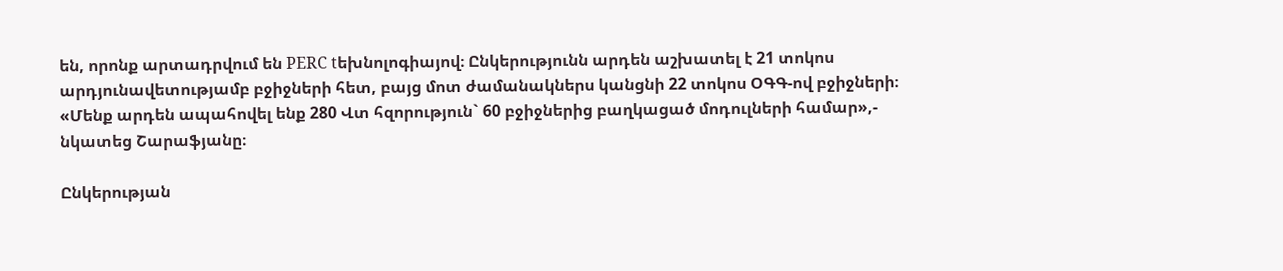են, որոնք արտադրվում են PERC tեխնոլոգիայով։ Ընկերությունն արդեն աշխատել է 21 տոկոս արդյունավետությամբ բջիջների հետ, բայց մոտ ժամանակներս կանցնի 22 տոկոս ՕԳԳ-ով բջիջների։ «Մենք արդեն ապահովել ենք 280 Վտ հզորություն` 60 բջիջներից բաղկացած մոդուլների համար»,- նկատեց Շարաֆյանը։

Ընկերության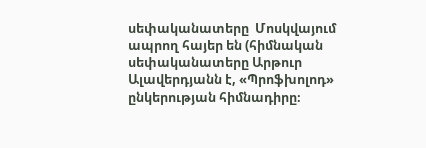սեփականատերը  Մոսկվայում ապրող հայեր են (հիմնական սեփականատերը Արթուր Ալավերդյանն է, «Պրոֆխոլոդ» ընկերության հիմնադիրը։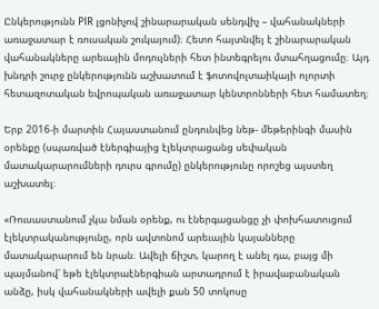Ընկերությունն PIR լցոնիչով շինարարական սենդվիչ – վահանակների առաջատար է ռուսական շուկայում)։ Հետո հայտնվել է շինարարական վահանակները արեւային մոդուլների հետ ինտեգրելու մտահղացումը։ Այդ խնդրի շուրջ ընկերությունն աշխատում է ֆոտովոլտաիկայի ոլորտի հետազոտական եվրոպական առաջատար կենտրոնների հետ համատեղ։

Երբ 2016-ի մարտին Հայաստանում ընդունվեց նեթ- մեթերինգի մասին օրենքը (սպառված էներգիայից էլեկտրացանց սեփական մատակարարումների դուրս գրումը) ընկերությունը որոշեց այստեղ աշխատել։

«Ռուսաստանում չկա նման օրենք, ու էներգացանցը չի փոխհատուցում էլեկտրականությունը, որն ավտոնոմ արեւային կայանները մատակարարում են նրան։ Ավելի ճիշտ, կարող է անել դա, բայց մի պայմանով՝ եթե էլեկտրաէներգիան արտադրում է իրավաբանական անձը, իսկ վահանակների ավելի քան 50 տոկոսը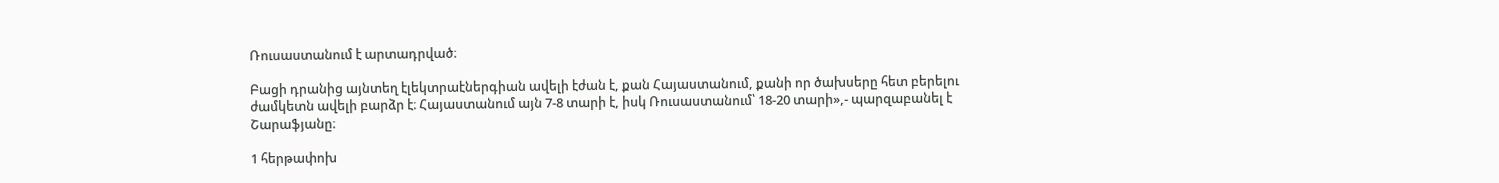Ռուսաստանում է արտադրված։

Բացի դրանից այնտեղ էլեկտրաէներգիան ավելի էժան է, քան Հայաստանում, քանի որ ծախսերը հետ բերելու ժամկետն ավելի բարձր է։ Հայաստանում այն 7-8 տարի է, իսկ Ռուսաստանում՝ 18-20 տարի»,- պարզաբանել է Շարաֆյանը։

1 հերթափոխ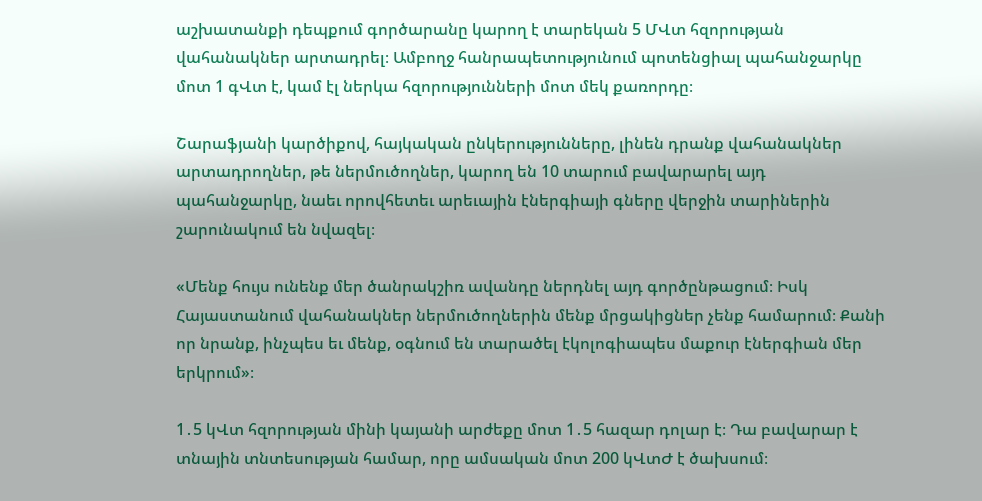աշխատանքի դեպքում գործարանը կարող է տարեկան 5 ՄՎտ հզորության վահանակներ արտադրել։ Ամբողջ հանրապետությունում պոտենցիալ պահանջարկը մոտ 1 գՎտ է, կամ էլ ներկա հզորությունների մոտ մեկ քառորդը։

Շարաֆյանի կարծիքով, հայկական ընկերությունները, լինեն դրանք վահանակներ արտադրողներ, թե ներմուծողներ, կարող են 10 տարում բավարարել այդ պահանջարկը, նաեւ որովհետեւ արեւային էներգիայի գները վերջին տարիներին շարունակում են նվազել։

«Մենք հույս ունենք մեր ծանրակշիռ ավանդը ներդնել այդ գործընթացում։ Իսկ Հայաստանում վահանակներ ներմուծողներին մենք մրցակիցներ չենք համարում։ Քանի որ նրանք, ինչպես եւ մենք, օգնում են տարածել էկոլոգիապես մաքուր էներգիան մեր երկրում»։

1․5 կՎտ հզորության մինի կայանի արժեքը մոտ 1․5 հազար դոլար է։ Դա բավարար է տնային տնտեսության համար, որը ամսական մոտ 200 կՎտԺ է ծախսում։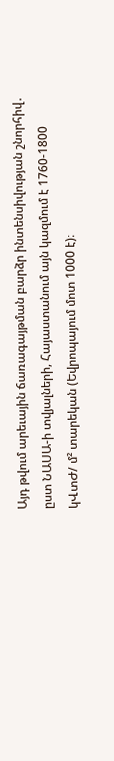Այդ թվում արեւային ճառագայթման բարձր ինտենսիվության շնորհիվ․ ըստ ՆԱՍԱ-ի տվյալների, Հայաստանում այն կազմում է 1760-1800 կՎտԺ/ մ² տարեկան (Եվրոպայում մոտ 1000 է)։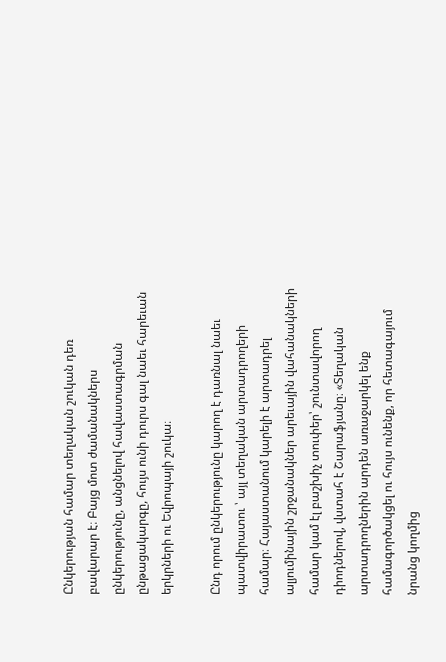Ընկերության համար տեղական շուկան դեռ բավարար է։ Բայց մոտ ժամանակներս ընկերությունը, անցնելով հավաստագրման ընթացակարգը, հույս ունի դուրս գալ նաեւ հարեւան երկրների ու Եվրոպայի շուկա։

Ընդ որում ընկերությունը կարող է դառնալ նաեւ պատվիրատու ՝ այլ տեղական արտադրողերի համար։ Հայաստանում կարելի է արտադրել ալյումինային շրջանակներ արեւային վահանակների համար կամ էլ բաշխիչ տուփեր՝ շունտավորող դիոդներով, վստահ է Շարաֆյանը։ «Տեղական արտադրողներին արդեն առաջարկել ենք  համագործակցել ու հույս ունենք, որ հետագայում նրանց կողմից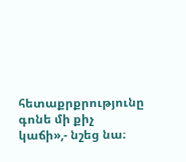հետաքրքրությունը գոնե մի քիչ կաճի»,- նշեց նա։